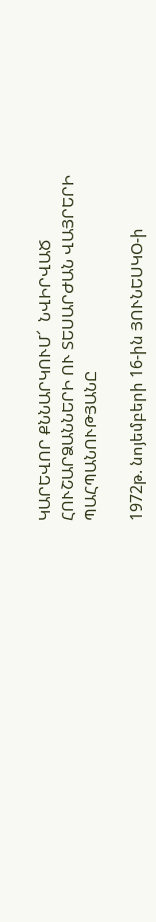ԿԱՐԵՎՈՐ ՔՆՆԱՐԿՈՒՄ՜  ՆՎԻՐՎԱԾ ՀՈՒՇԱՐՁԱՆՆԵՐԻ ՈՒ ՏԵՍԱՐԺԱՆ ՎԱՅՐԵՐԻ  ՊԱՀՊԱՆՈՒԹՅԱՆԸ

1972թ. նոյեմբերի 16-ին ՅՈՒՆԵՍԿՕ-ի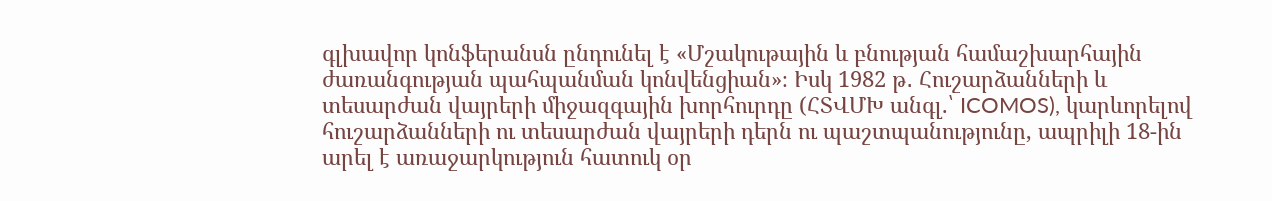գլխավոր կոնֆերանսն ընդունել է «Մշակութային և բնության համաշխարհային ժառանգության պահպանման կոնվենցիան»։ Իսկ 1982 թ․ Հուշարձանների և տեսարժան վայրերի միջազգային խորհուրդը (ՀՏՎՄԽ անգլ.՝ ICOMOS), կարևորելով հուշարձանների ու տեսարժան վայրերի դերն ու պաշտպանությունը, ապրիլի 18-ին արել է առաջարկություն հատուկ օր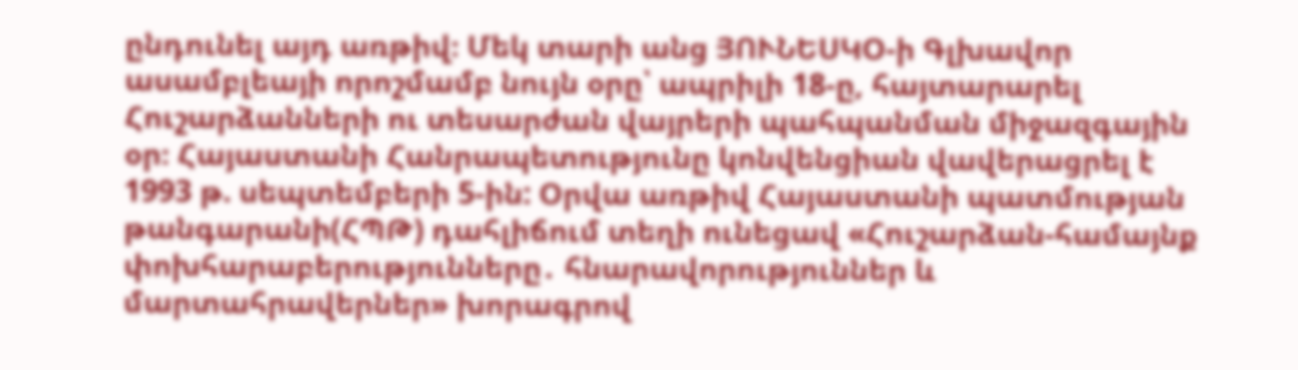ընդունել այդ առթիվ։ Մեկ տարի անց ՅՈՒՆԵՍԿՕ-ի Գլխավոր ասամբլեայի որոշմամբ նույն օրը՝ ապրիլի 18-ը, հայտարարել Հուշարձանների ու տեսարժան վայրերի պահպանման միջազգային օր։ Հայաստանի Հանրապետությունը կոնվենցիան վավերացրել է 1993 թ. սեպտեմբերի 5-ին: Օրվա առթիվ Հայաստանի պատմության թանգարանի(ՀՊԹ) դահլիճում տեղի ունեցավ «Հուշարձան-համայնք փոխհարաբերությունները․ հնարավորություններ և մարտահրավերներ» խորագրով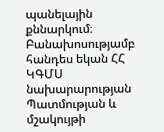պանելային քննարկում։ Բանախոսությամբ հանդես եկան ՀՀ ԿԳՄՍ նախարարության Պատմության և մշակույթի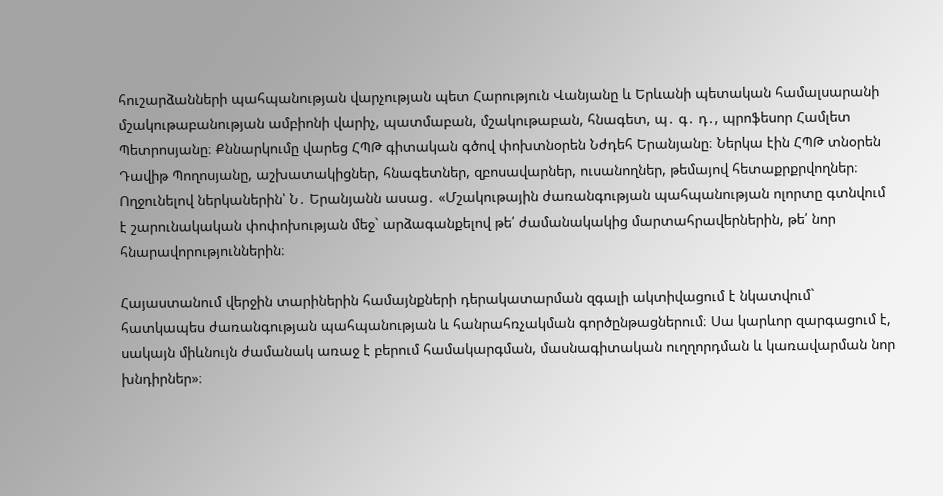հուշարձանների պահպանության վարչության պետ Հարություն Վանյանը և Երևանի պետական համալսարանի մշակութաբանության ամբիոնի վարիչ, պատմաբան, մշակութաբան, հնագետ, պ․ գ․ դ․, պրոֆեսոր Համլետ Պետրոսյանը։ Քննարկումը վարեց ՀՊԹ գիտական գծով փոխտնօրեն Նժդեհ Երանյանը։ Ներկա էին ՀՊԹ տնօրեն Դավիթ Պողոսյանը, աշխատակիցներ, հնագետներ, զբոսավարներ, ուսանողներ, թեմայով հետաքրքրվողներ։ Ողջունելով ներկաներին՝ Ն․ Երանյանն ասաց․ «Մշակութային ժառանգության պահպանության ոլորտը գտնվում է շարունակական փոփոխության մեջ` արձագանքելով թե՛ ժամանակակից մարտահրավերներին, թե՛ նոր հնարավորություններին։

Հայաստանում վերջին տարիներին համայնքների դերակատարման զգալի ակտիվացում է նկատվում` հատկապես ժառանգության պահպանության և հանրահռչակման գործընթացներում։ Սա կարևոր զարգացում է, սակայն միևնույն ժամանակ առաջ է բերում համակարգման, մասնագիտական ուղղորդման և կառավարման նոր խնդիրներ»։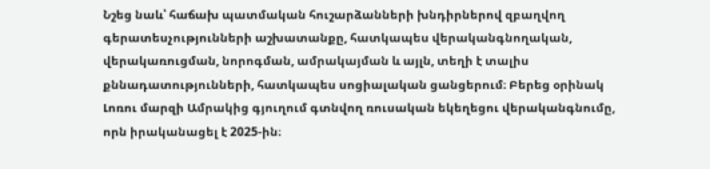Նշեց նաև՝ հաճախ պատմական հուշարձանների խնդիրներով զբաղվող գերատեսչությունների աշխատանքը, հատկապես վերականգնողական, վերակառուցման, նորոգման, ամրակայման և այլն, տեղի է տալիս քննադատությունների, հատկապես սոցիալական ցանցերում։ Բերեց օրինակ Լոռու մարզի Ամրակից գյուղում գտնվող ռուսական եկեղեցու վերականգնումը, որն իրականացել է 2025-ին։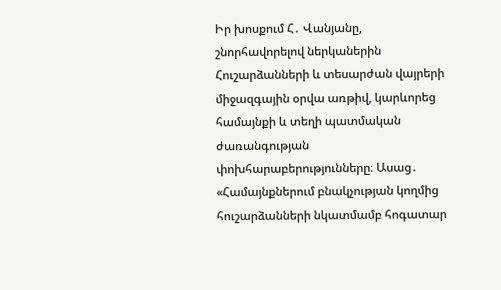Իր խոսքում Հ․ Վանյանը, շնորհավորելով ներկաներին Հուշարձանների և տեսարժան վայրերի միջազգային օրվա առթիվ, կարևորեց համայնքի և տեղի պատմական ժառանգության փոխհարաբերությունները։ Ասաց․ «Համայնքներում բնակչության կողմից հուշարձանների նկատմամբ հոգատար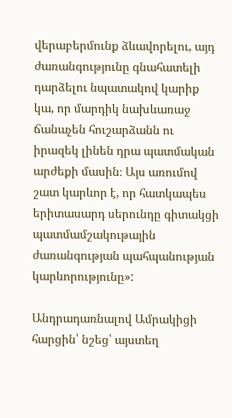վերաբերմունք ձևավորելու, այդ ժառանգությունը գնահատելի դարձելու նպատակով կարիք կա, որ մարդիկ նախևառաջ ճանաչեն հուշարձանն ու իրազեկ լինեն դրա պատմական արժեքի մասին։ Այս առումով շատ կարևոր է, որ հատկապես երիտասարդ սերունդը գիտակցի պատմամշակութային ժառանգության պահպանության կարևորությունը»:

Անդրադառնալով Ամրակիցի հարցին՝ նշեց՝ այստեղ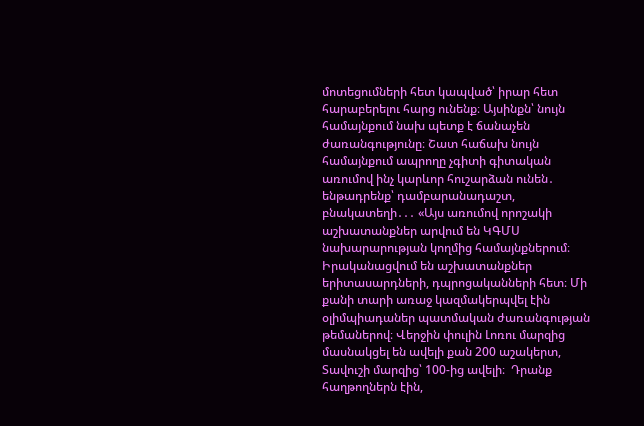մոտեցումների հետ կապված՝ իրար հետ հարաբերելու հարց ունենք։ Այսինքն՝ նույն համայնքում նախ պետք է ճանաչեն ժառանգությունը։ Շատ հաճախ նույն համայնքում ապրողը չգիտի գիտական առումով ինչ կարևոր հուշարձան ունեն․ ենթադրենք՝ դամբարանադաշտ, բնակատեղի․․․ «Այս առումով որոշակի աշխատանքներ արվում են ԿԳՄՍ նախարարության կողմից համայնքներում։ Իրականացվում են աշխատանքներ երիտասարդների, դպրոցականների հետ։ Մի քանի տարի առաջ կազմակերպվել էին օլիմպիադաներ պատմական ժառանգության թեմաներով։ Վերջին փուլին Լոռու մարզից մասնակցել են ավելի քան 200 աշակերտ, Տավուշի մարզից՝ 100-ից ավելի։  Դրանք հաղթողներն էին,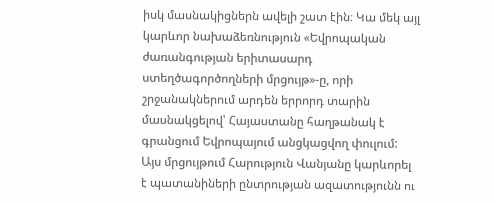իսկ մասնակիցներն ավելի շատ էին։ Կա մեկ այլ կարևոր նախաձեռնություն «Եվրոպական ժառանգության երիտասարդ ստեղծագործողների մրցույթ»-ը, որի շրջանակներում արդեն երրորդ տարին մասնակցելով՝ Հայաստանը հաղթանակ է գրանցում Եվրոպայում անցկացվող փուլում: Այս մրցույթում Հարություն Վանյանը կարևորել է պատանիների ընտրության ազատությունն ու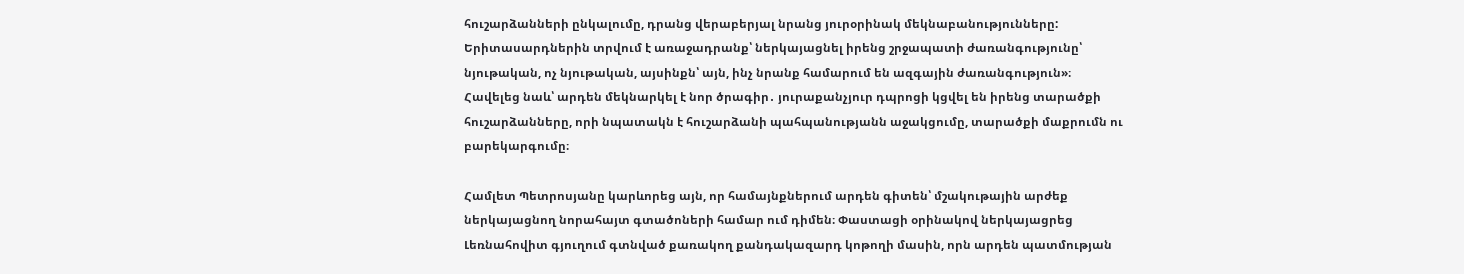հուշարձանների ընկալումը, դրանց վերաբերյալ նրանց յուրօրինակ մեկնաբանությունները: Երիտասարդներին տրվում է առաջադրանք՝ ներկայացնել իրենց շրջապատի ժառանգությունը՝ նյութական, ոչ նյութական, այսինքն՝ այն, ինչ նրանք համարում են ազգային ժառանգություն»։ Հավելեց նաև՝ արդեն մեկնարկել է նոր ծրագիր․ յուրաքանչյուր դպրոցի կցվել են իրենց տարածքի հուշարձանները, որի նպատակն է հուշարձանի պահպանությանն աջակցումը, տարածքի մաքրումն ու բարեկարգումը։

Համլետ Պետրոսյանը կարևորեց այն, որ համայնքներում արդեն գիտեն՝ մշակութային արժեք ներկայացնող նորահայտ գտածոների համար ում դիմեն։ Փաստացի օրինակով ներկայացրեց  Լեռնահովիտ գյուղում գտնված քառակող քանդակազարդ կոթողի մասին, որն արդեն պատմության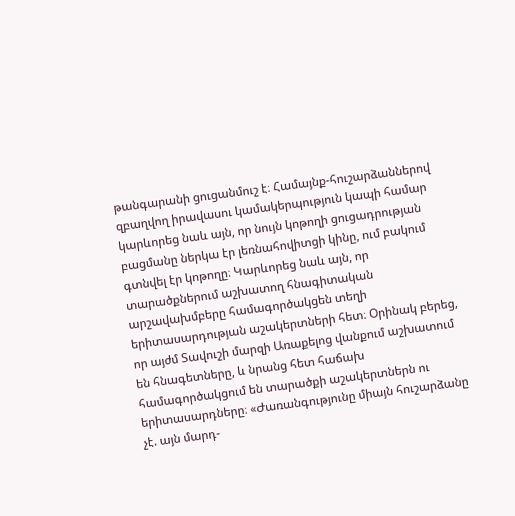թանգարանի ցուցանմուշ է։ Համայնք-հուշարձաններով զբաղվող իրավասու կամակերպություն կապի համար կարևորեց նաև այն, որ նույն կոթողի ցուցադրության բացմանը ներկա էր լեռնահովիտցի կինը, ում բակում գտնվել էր կոթողը։ Կարևորեց նաև այն, որ տարածքներում աշխատող հնագիտական արշավախմբերը համագործակցեն տեղի երիտասարդության աշակերտների հետ։ Օրինակ բերեց, որ այժմ Տավուշի մարզի Առաքելոց վանքում աշխատում են հնագետները, և նրանց հետ հաճախ համագործակցում են տարածքի աշակերտներն ու երիտասարդները։ «Ժառանգությունը միայն հուշարձանը չէ. այն մարդ-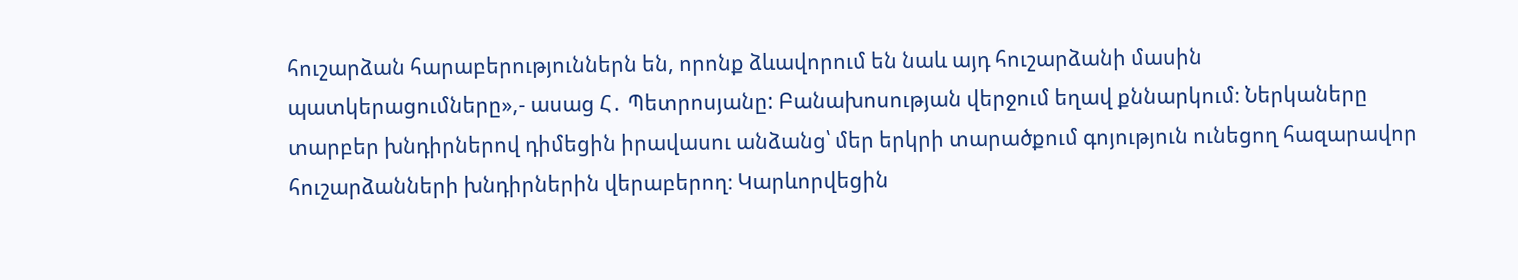հուշարձան հարաբերություններն են, որոնք ձևավորում են նաև այդ հուշարձանի մասին պատկերացումները»,- ասաց Հ․ Պետրոսյանը: Բանախոսության վերջում եղավ քննարկում։ Ներկաները տարբեր խնդիրներով դիմեցին իրավասու անձանց՝ մեր երկրի տարածքում գոյություն ունեցող հազարավոր հուշարձանների խնդիրներին վերաբերող։ Կարևորվեցին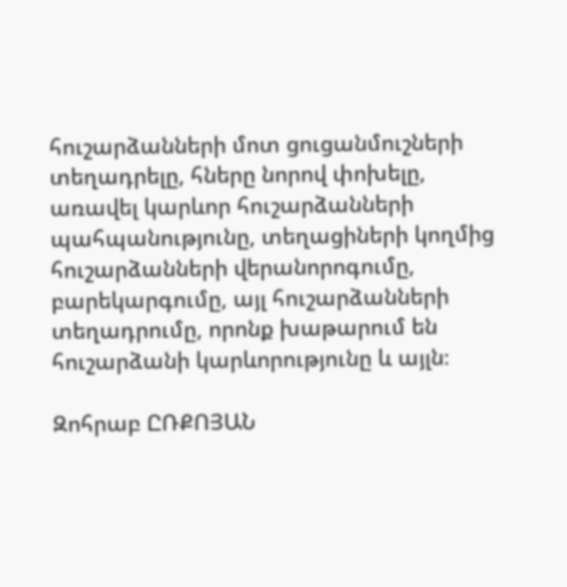հուշարձանների մոտ ցուցանմուշների տեղադրելը, հները նորով փոխելը, առավել կարևոր հուշարձանների պահպանությունը, տեղացիների կողմից հուշարձանների վերանորոգումը, բարեկարգումը, այլ հուշարձանների տեղադրումը, որոնք խաթարում են հուշարձանի կարևորությունը և այլն։

Զոհրաբ ԸՌՔՈՅԱՆ